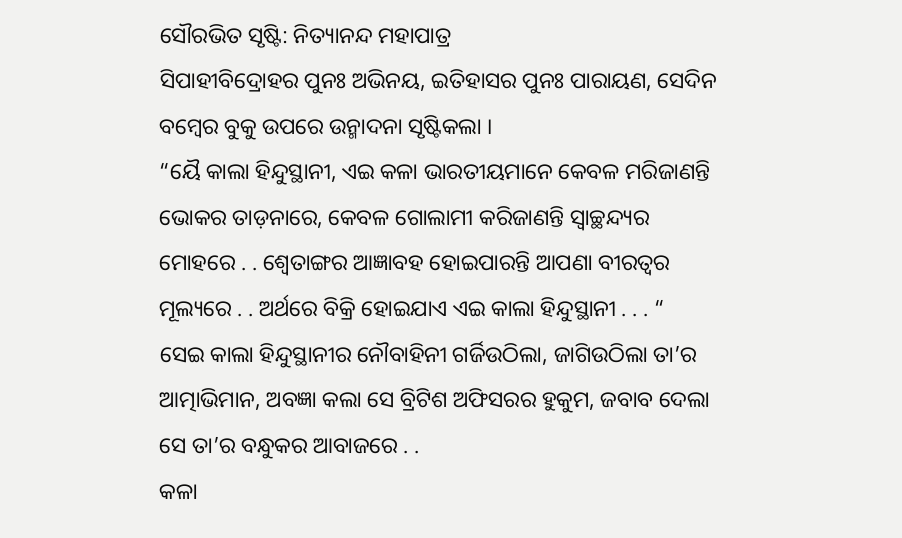ସୌରଭିତ ସୃଷ୍ଟି: ନିତ୍ୟାନନ୍ଦ ମହାପାତ୍ର
ସିପାହୀବିଦ୍ରୋହର ପୁନଃ ଅଭିନୟ, ଇତିହାସର ପୁନଃ ପାରାୟଣ, ସେଦିନ ବମ୍ବେର ବୁକୁ ଉପରେ ଉନ୍ମାଦନା ସୃଷ୍ଟିକଲା ।
“ୟୈ କାଲା ହିନ୍ଦୁସ୍ଥାନୀ, ଏଇ କଳା ଭାରତୀୟମାନେ କେବଳ ମରିଜାଣନ୍ତି ଭୋକର ତାଡ଼ନାରେ, କେବଳ ଗୋଲାମୀ କରିଜାଣନ୍ତି ସ୍ବାଚ୍ଛନ୍ଦ୍ୟର ମୋହରେ . . ଶ୍ଵେତାଙ୍ଗର ଆଜ୍ଞାବହ ହୋଇପାରନ୍ତି ଆପଣା ବୀରତ୍ୱର ମୂଲ୍ୟରେ . . ଅର୍ଥରେ ବିକ୍ରି ହୋଇଯାଏ ଏଇ କାଲା ହିନ୍ଦୁସ୍ଥାନୀ . . . “
ସେଇ କାଲା ହିନ୍ଦୁସ୍ଥାନୀର ନୌବାହିନୀ ଗର୍ଜିଉଠିଲା, ଜାଗିଉଠିଲା ତା’ର ଆତ୍ମାଭିମାନ, ଅବଜ୍ଞା କଲା ସେ ବ୍ରିଟିଶ ଅଫିସରର ହୁକୁମ, ଜବାବ ଦେଲା ସେ ତା’ର ବନ୍ଧୁକର ଆବାଜରେ . .
କଳା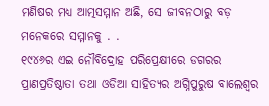ମଣିଷର ମଧ୍ୟ ଆତ୍ମସମ୍ମାନ ଅଛି, ସେ ଜୀବନଠାରୁ ବଡ଼ ମନେକରେ ସମ୍ମାନକୁ . .
୧୯୪୬ର ଏଇ ନୌବିଦ୍ରୋହ ପରିପ୍ରେକ୍ଷୀରେ ଡଗରର ପ୍ରାଣପ୍ରତିଷ୍ଠାତା ତଥା ଓଡିଆ ସାହିତ୍ୟର ଅଗ୍ନିପୁରୁଷ ବାଲେଶ୍ଵର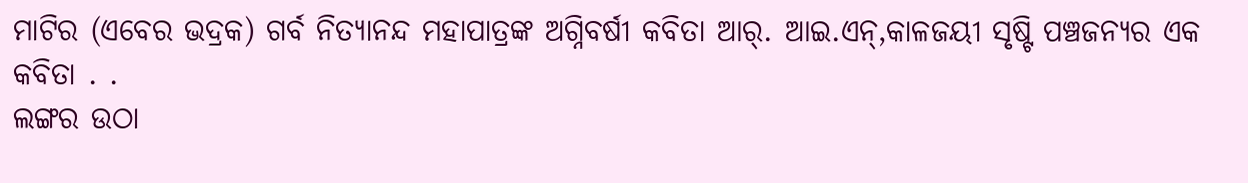ମାଟିର (ଏବେର ଭଦ୍ରକ) ଗର୍ବ ନିତ୍ୟାନନ୍ଦ ମହାପାତ୍ରଙ୍କ ଅଗ୍ନିବର୍ଷୀ କବିତା ଆର୍. ଆଇ.ଏନ୍,କାଳଜୟୀ ସୃଷ୍ଟି ପଞ୍ଚଜନ୍ୟର ଏକ କବିତା . .
ଲଙ୍ଗର ଉଠା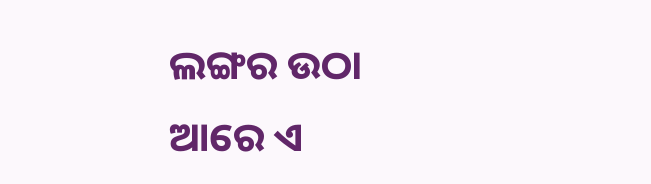ଲଙ୍ଗର ଉଠା
ଆରେ ଏ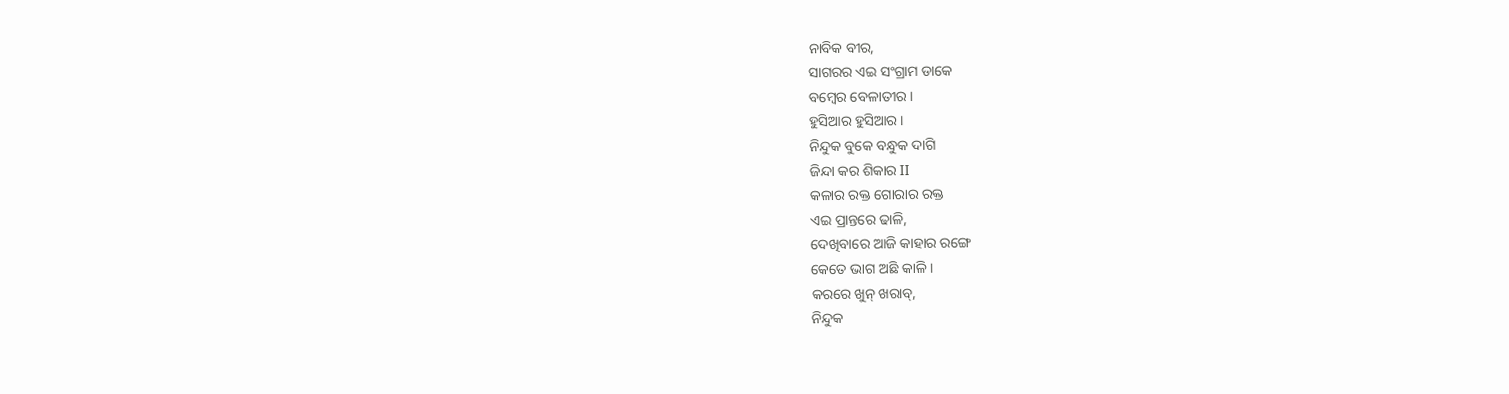ନାବିକ ବୀର,
ସାଗରର ଏଇ ସଂଗ୍ରାମ ଡାକେ
ବମ୍ବେର ବେଳାତୀର ।
ହୁସିଆର ହୁସିଆର ।
ନିନ୍ଦୁକ ବୁକେ ବନ୍ଧୁକ ଦାଗି
ଜିନ୍ଦା କର ଶିକାର II
କଳାର ରକ୍ତ ଗୋରାର ରକ୍ତ
ଏଇ ପ୍ରାନ୍ତରେ ଢାଳି,
ଦେଖିବାରେ ଆଜି କାହାର ରଙ୍ଗେ
କେତେ ଭାଗ ଅଛି କାଳି ।
କରରେ ଖୁନ୍ ଖରାବ୍,
ନିନ୍ଦୁକ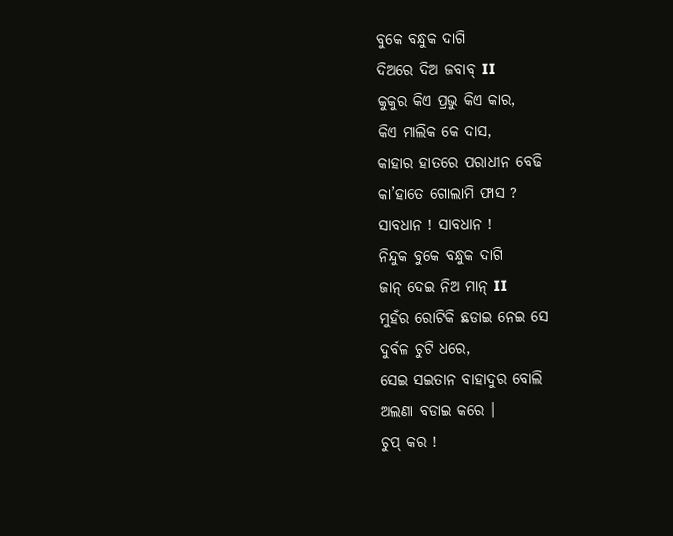ବୁକେ ବନ୍ଧୁକ ଦାଗି
ଦିଅରେ ଦିଅ ଜବାବ୍ II
କୁକୁର କିଏ ପ୍ରଭୁ କିଏ କାର,
କିଏ ମାଲିକ କେ ଦାସ,
କାହାର ହାତରେ ପରାଧୀନ ବେଢି
କା’ହାତେ ଗୋଲାମି ଫାସ ?
ସାବଧାନ ! ସାବଧାନ !
ନିନ୍ଦୁକ ବୁକେ ବନ୍ଧୁକ ଦାଗି
ଜାନ୍ ଦେଇ ନିଅ ମାନ୍ II
ମୁହଁର ରୋଟିକି ଛଡାଇ ନେଇ ସେ
ଦୁର୍ବଳ ଚୁଟି ଧରେ,
ସେଇ ସଇତାନ ବାହାଦୁର ବୋଲି
ଅଲଣା ବଡାଇ କରେ ।
ଚୁପ୍ କର !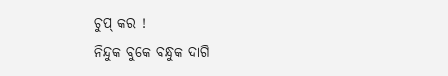ଚୁପ୍ କର !
ନିନ୍ଦୁକ ବୁକେ ବନ୍ଧୁକ ଦାଗି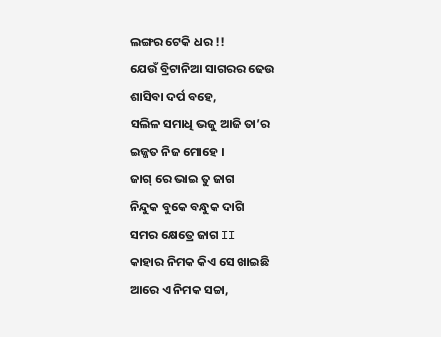ଲଙ୍ଗର ଟେକି ଧର !!
ଯେଉଁ ବ୍ରିଟାନିଆ ସାଗରର ଢେଉ
ଶାସିବା ଦର୍ପ ବହେ,
ସଲିଳ ସମାଧି ଭଜୁ ଆଜି ତା’ର
ଇଜ୍ଜତ ନିଜ ମୋହେ ।
ଜାଗ୍ ରେ ଭାଇ ତୁ ଜାଗ
ନିନ୍ଦୁକ ବୁକେ ବନ୍ଧୁକ ଦାଗି
ସମର କ୍ଷେତ୍ରେ ଜାଗ II
କାହାର ନିମକ କିଏ ସେ ଖାଇଛି
ଆରେ ଏ ନିମକ ସଚ୍ଚା,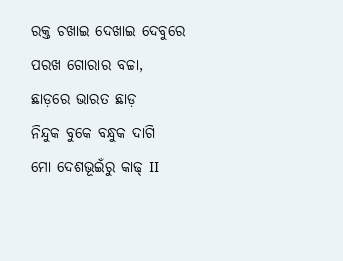ରକ୍ତ ଚଖାଇ ଦେଖାଇ ଦେବୁରେ
ପରଖ ଗୋରାର ବଚ୍ଚା,
ଛାଡ଼ରେ ଭାରତ ଛାଡ଼
ନିନ୍ଦୁକ ବୁକେ ବନ୍ଧୁକ ଦାଗି
ମୋ ଦେଶଭୂଇଁରୁ କାଢ୍ II